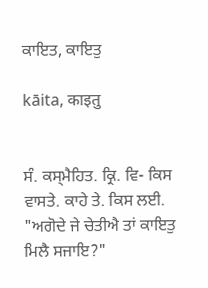ਕਾਇਤ, ਕਾਇਤੁ

kāita, काइतु


ਸੰ. ਕਸ੍‍ਮੈਹਿਤ. ਕ੍ਰਿ. ਵਿ- ਕਿਸ ਵਾਸਤੇ. ਕਾਹੇ ਤੇ. ਕਿਸ ਲਈ. "ਅਗੋਦੇ ਜੇ ਚੇਤੀਐ ਤਾਂ ਕਾਇਤੁ ਮਿਲੈ ਸਜਾਇ?"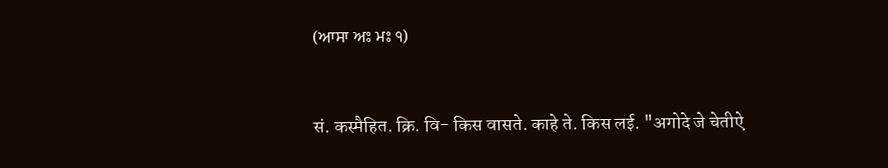(ਆਸਾ ਅਃ ਮਃ ੧)


सं. कस्‍मैहित. क्रि. वि- किस वासते. काहे ते. किस लई. "अगोदे जे चेतीऐ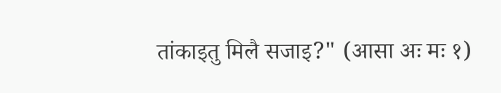तांकाइतु मिलै सजाइ?" (आसा अः मः १)